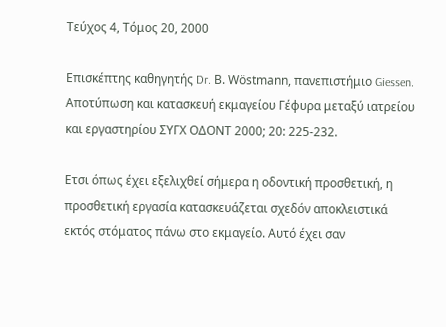Τεύχος 4, Τόμος 20, 2000

Επισκέπτης καθηγητής Dr. Β. Wöstmann, πανεπιστήμιο Giessen. Αποτύπωση και κατασκευή εκμαγείου Γέφυρα μεταξύ ιατρείου και εργαστηρίου ΣΥΓΧ ΟΔΟΝΤ 2000; 20: 225-232.

Ετσι όπως έχει εξελιχθεί σήμερα η οδοντική προσθετική, η προσθετική εργασία κατασκευάζεται σχεδόν αποκλειστικά εκτός στόματος πάνω στο εκμαγείο. Αυτό έχει σαν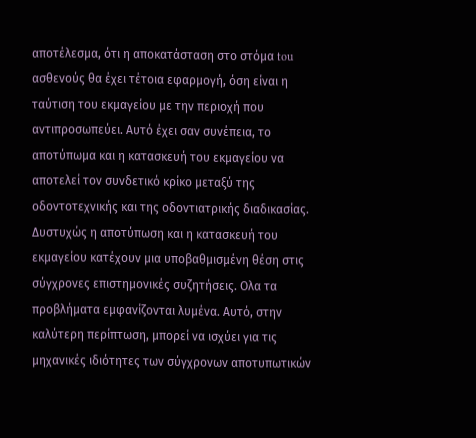αποτέλεσμα, ότι η αποκατάσταση στο στόμα tou ασθενούς θα έχει τέτοια εφαρμογή, όση είναι η ταύτιση του εκμαγείου με την περιοχή που αντιπροσωπεύει. Αυτό έχει σαν συνέπεια, το αποτύπωμα και η κατασκευή του εκμαγείου να αποτελεί τον συνδετικό κρίκο μεταξύ της οδοντοτεχνικής και της οδοντιατρικής διαδικασίας. Δυστυχώς η αποτύπωση και η κατασκευή του εκμαγείου κατέχουν μια υποβαθμισμένη θέση στις σύγχρονες επιστημονικές συζητήσεις. Ολα τα προβλήματα εμφανίζονται λυμένα. Αυτό, στην καλύτερη περίπτωση, μπορεί να ισχύει για τις μηχανικές ιδιότητες των σύγχρονων αποτυπωτικών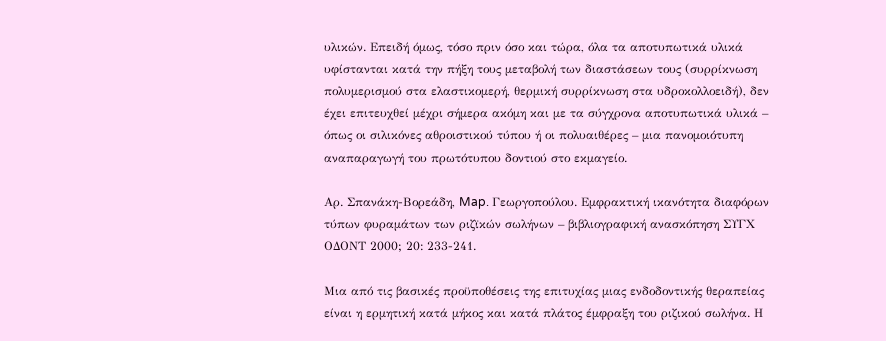υλικών. Επειδή όμως, τόσο πριν όσο και τώρα, όλα τα αποτυπωτικά υλικά υφίστανται κατά την πήξη τους μεταβολή των διαστάσεων τους (συρρίκνωση πολυμερισμού στα ελαστικομερή, θερμική συρρίκνωση στα υδροκολλοειδή), δεν έχει επιτευχθεί μέχρι σήμερα ακόμη και με τα σύγχρονα αποτυπωτικά υλικά – όπως οι σιλικόνες αθροιστικού τύπου ή οι πολυαιθέρες – μια πανομοιότυπη αναπαραγωγή του πρωτότυπου δοντιού στο εκμαγείο.

Αρ. Σπανάκη-Βορεάδη, Map. Γεωργοπούλου. Εμφρακτική ικανότητα διαφόρων τύπων φυραμάτων των ριζϊκών σωλήνων – βιβλιογραφική ανασκόπηση ΣΥΓΧ ΟΔΟΝΤ 2000; 20: 233-241.

Μια από τις βασικές προϋποθέσεις της επιτυχίας μιας ενδοδοντικής θεραπείας είναι η ερμητική κατά μήκος και κατά πλάτος έμφραξη του ριζικού σωλήνα. Η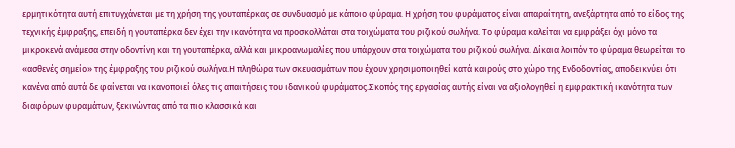ερμητικότητα αυτή επιτυγχάνεται με τη χρήση της γουταπέρκας σε συνδυασμό με κάποιο φύραμα. Η χρήση του φυράματος είναι απαραίτητη, ανεξάρτητα από το είδος της τεχνικής έμφραξης, επειδή η γουταπέρκα δεν έχει την ικανότητα να προσκολλάται στα τοιχώματα του ριζικού σωλήνα. Το φύραμα καλείται να εμφράξει όχι μόνο τα μικροκενά ανάμεσα στην οδοντίνη και τη γουταπέρκα, αλλά και μικροανωμαλίες που υπάρχουν στα τοιχώματα του ριζικού σωλήνα. Δίκαια λοιπόν το φύραμα θεωρείται το «ασθενές σημείο» της έμφραξης του ριζικού σωλήνα.Η πληθώρα των σκευασμάτων που έχουν χρησιμοποιηθεί κατά καιρούς στο χώρο της Ενδοδοντίας, αποδεικνύει ότι κανένα από αυτά δε φαίνεται να ικανοποιεί όλες τις απαιτήσεις του ιδανικού φυράματος.Σκοπός της εργασίας αυτής είναι να αξιολογηθεί η εμφρακτική ικανότητα των διαφόρων φυραμάτων, ξεκινώντας από τα πιο κλασσικά και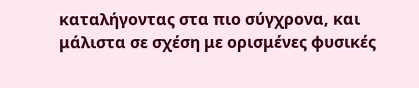καταλήγοντας στα πιο σύγχρονα, και μάλιστα σε σχέση με ορισμένες φυσικές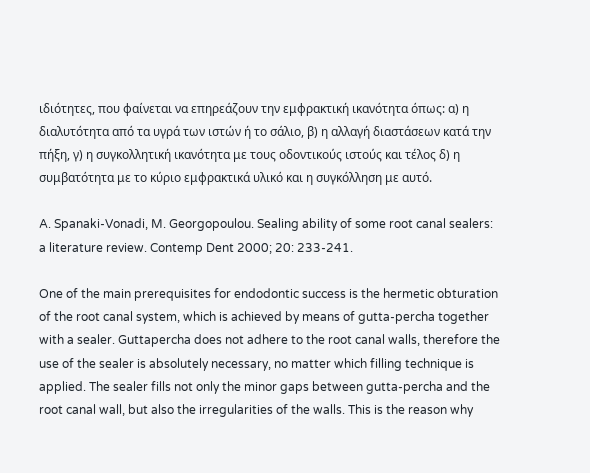ιδιότητες, που φαίνεται να επηρεάζουν την εμφρακτική ικανότητα όπως: α) η διαλυτότητα από τα υγρά των ιστών ή το σάλιο, β) η αλλαγή διαστάσεων κατά την πήξη, γ) η συγκολλητική ικανότητα με τους οδοντικούς ιστούς και τέλος δ) η συμβατότητα με το κύριο εμφρακτικά υλικό και η συγκόλληση με αυτό.

A. Spanaki-Vonadi, M. Georgopoulou. Sealing ability of some root canal sealers: a literature review. Contemp Dent 2000; 20: 233-241.

One of the main prerequisites for endodontic success is the hermetic obturation of the root canal system, which is achieved by means of gutta-percha together with a sealer. Guttapercha does not adhere to the root canal walls, therefore the use of the sealer is absolutely necessary, no matter which filling technique is applied. The sealer fills not only the minor gaps between gutta-percha and the root canal wall, but also the irregularities of the walls. This is the reason why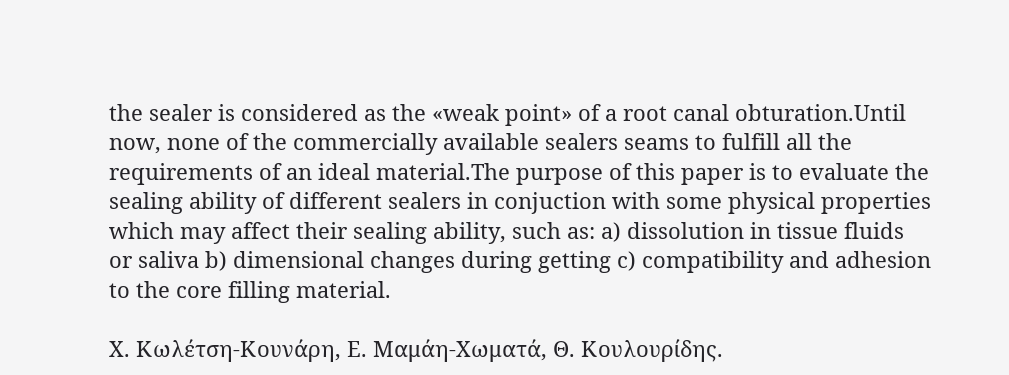the sealer is considered as the «weak point» of a root canal obturation.Until now, none of the commercially available sealers seams to fulfill all the requirements of an ideal material.The purpose of this paper is to evaluate the sealing ability of different sealers in conjuction with some physical properties which may affect their sealing ability, such as: a) dissolution in tissue fluids or saliva b) dimensional changes during getting c) compatibility and adhesion to the core filling material.

Χ. Κωλέτση-Κουνάρη, Ε. Μαμάη-Χωματά, Θ. Κουλουρίδης.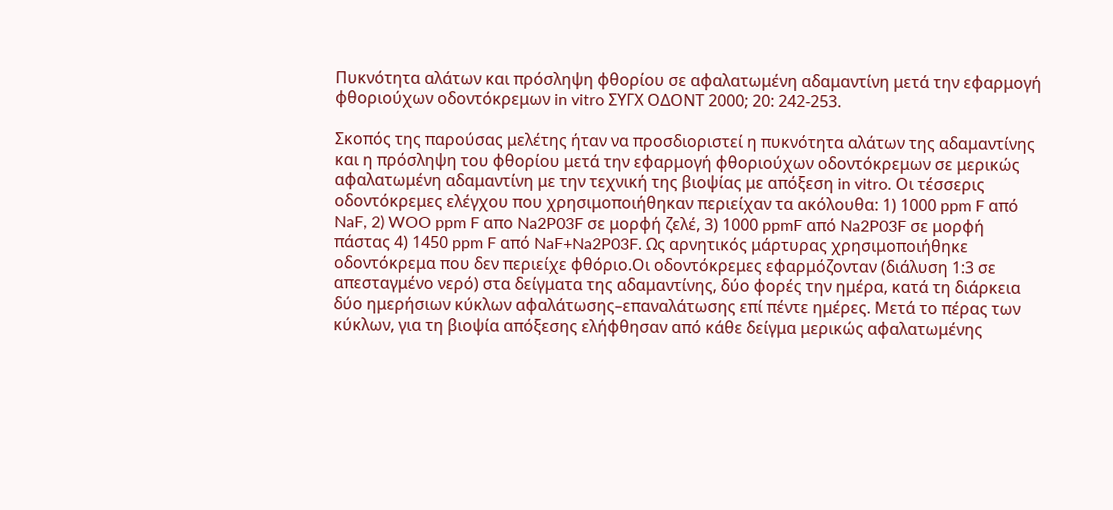Πυκνότητα αλάτων και πρόσληψη φθορίου σε αφαλατωμένη αδαμαντίνη μετά την εφαρμογή φθοριούχων οδοντόκρεμων in vitro ΣΥΓΧ ΟΔΟΝΤ 2000; 20: 242-253.

Σκοπός της παρούσας μελέτης ήταν να προσδιοριστεί η πυκνότητα αλάτων της αδαμαντίνης και η πρόσληψη του φθορίου μετά την εφαρμογή φθοριούχων οδοντόκρεμων σε μερικώς αφαλατωμένη αδαμαντίνη με την τεχνική της βιοψίας με απόξεση in vitro. Οι τέσσερις οδοντόκρεμες ελέγχου που χρησιμοποιήθηκαν περιείχαν τα ακόλουθα: 1) 1000 ppm F από NaF, 2) WOO ppm F απο Na2P03F σε μορφή ζελέ, 3) 1000 ppmF από Na2P03F σε μορφή πάστας 4) 1450 ppm F από NaF+Na2P03F. Ως αρνητικός μάρτυρας χρησιμοποιήθηκε οδοντόκρεμα που δεν περιείχε φθόριο.Οι οδοντόκρεμες εφαρμόζονταν (διάλυση 1:3 σε απεσταγμένο νερό) στα δείγματα της αδαμαντίνης, δύο φορές την ημέρα, κατά τη διάρκεια δύο ημερήσιων κύκλων αφαλάτωσης–επαναλάτωσης επί πέντε ημέρες. Μετά το πέρας των κύκλων, για τη βιοψία απόξεσης ελήφθησαν από κάθε δείγμα μερικώς αφαλατωμένης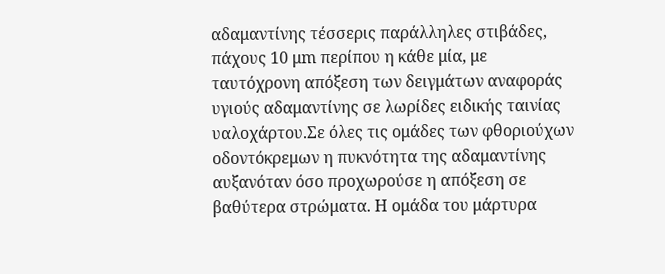αδαμαντίνης τέσσερις παράλληλες στιβάδες, πάχους 10 μm περίπου η κάθε μία, με ταυτόχρονη απόξεση των δειγμάτων αναφοράς υγιούς αδαμαντίνης σε λωρίδες ειδικής ταινίας υαλοχάρτου.Σε όλες τις ομάδες των φθοριούχων οδοντόκρεμων η πυκνότητα της αδαμαντίνης αυξανόταν όσο προχωρούσε η απόξεση σε βαθύτερα στρώματα. Η ομάδα του μάρτυρα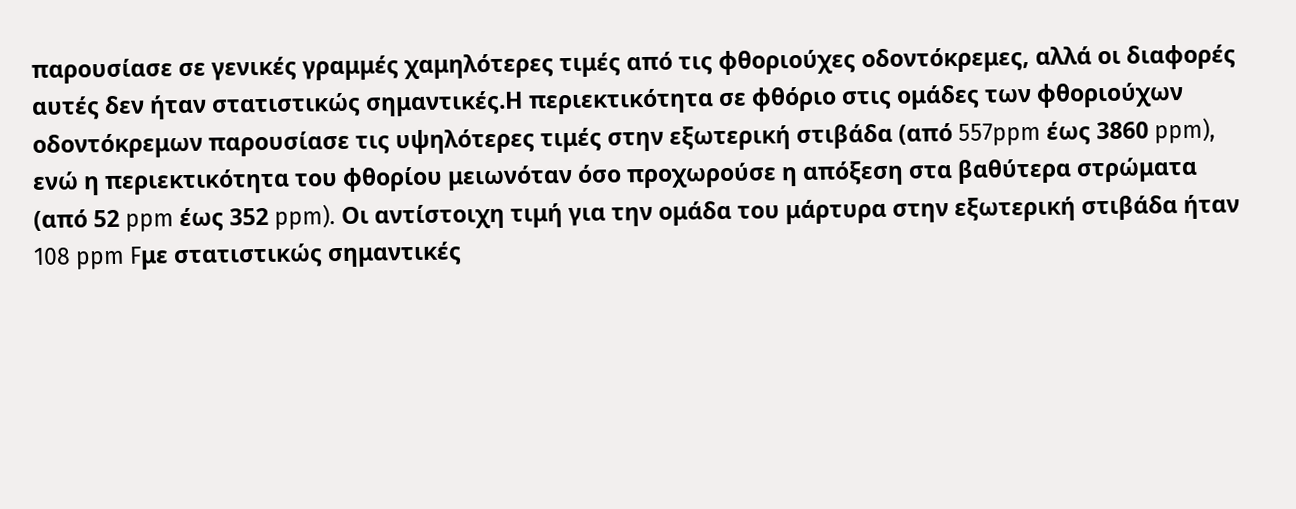παρουσίασε σε γενικές γραμμές χαμηλότερες τιμές από τις φθοριούχες οδοντόκρεμες, αλλά οι διαφορές αυτές δεν ήταν στατιστικώς σημαντικές.Η περιεκτικότητα σε φθόριο στις ομάδες των φθοριούχων οδοντόκρεμων παρουσίασε τις υψηλότερες τιμές στην εξωτερική στιβάδα (από 557ppm έως 3860 ppm), ενώ η περιεκτικότητα του φθορίου μειωνόταν όσο προχωρούσε η απόξεση στα βαθύτερα στρώματα (από 52 ppm έως 352 ppm). Οι αντίστοιχη τιμή για την ομάδα του μάρτυρα στην εξωτερική στιβάδα ήταν 108 ppm Fμε στατιστικώς σημαντικές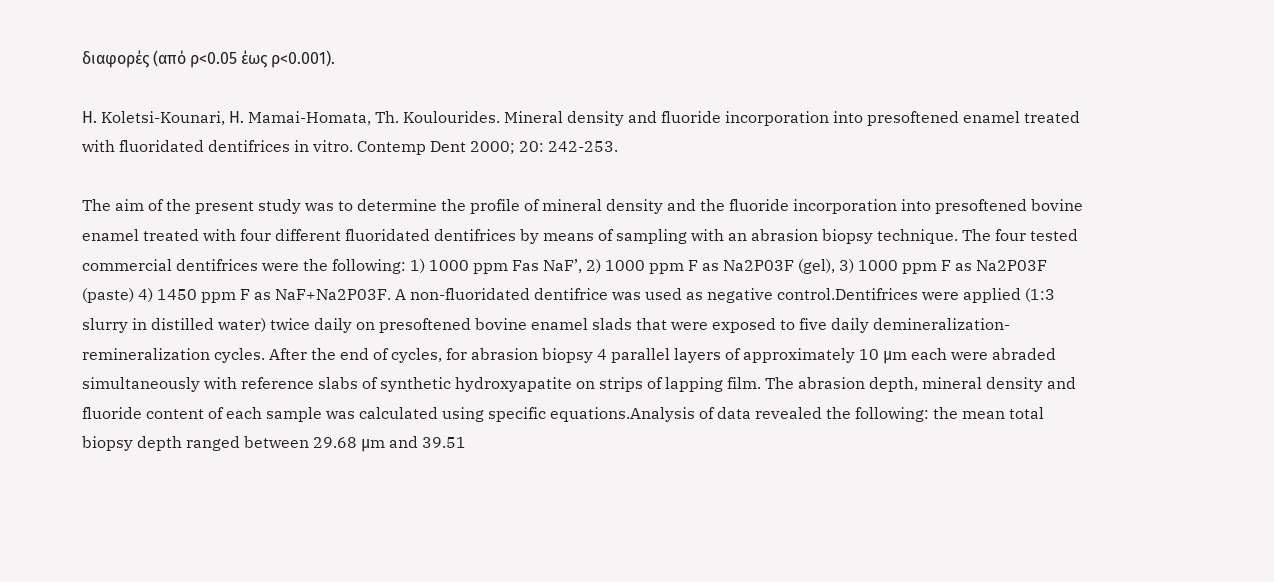διαφορές (από ρ<0.05 έως ρ<0.001).

Η. Koletsi-Kounari, Η. Mamai-Homata, Th. Koulourides. Mineral density and fluoride incorporation into presoftened enamel treated with fluoridated dentifrices in vitro. Contemp Dent 2000; 20: 242-253.

The aim of the present study was to determine the profile of mineral density and the fluoride incorporation into presoftened bovine enamel treated with four different fluoridated dentifrices by means of sampling with an abrasion biopsy technique. The four tested commercial dentifrices were the following: 1) 1000 ppm Fas NaF’, 2) 1000 ppm F as Na2P03F (gel), 3) 1000 ppm F as Na2P03F (paste) 4) 1450 ppm F as NaF+Na2P03F. A non-fluoridated dentifrice was used as negative control.Dentifrices were applied (1:3 slurry in distilled water) twice daily on presoftened bovine enamel slads that were exposed to five daily demineralization-remineralization cycles. After the end of cycles, for abrasion biopsy 4 parallel layers of approximately 10 μm each were abraded simultaneously with reference slabs of synthetic hydroxyapatite on strips of lapping film. The abrasion depth, mineral density and fluoride content of each sample was calculated using specific equations.Analysis of data revealed the following: the mean total biopsy depth ranged between 29.68 μm and 39.51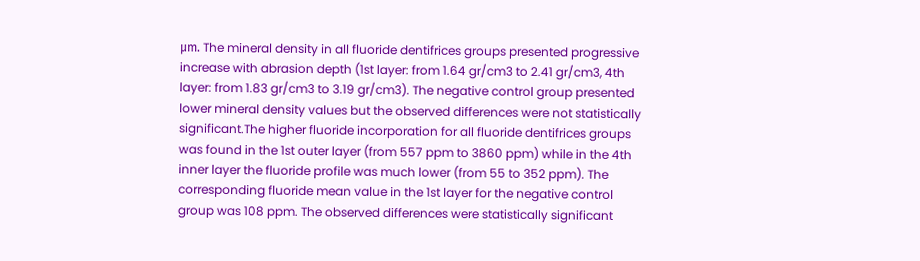μm. The mineral density in all fluoride dentifrices groups presented progressive increase with abrasion depth (1st layer: from 1.64 gr/cm3 to 2.41 gr/cm3, 4th layer: from 1.83 gr/cm3 to 3.19 gr/cm3). The negative control group presented lower mineral density values but the observed differences were not statistically significant.The higher fluoride incorporation for all fluoride dentifrices groups was found in the 1st outer layer (from 557 ppm to 3860 ppm) while in the 4th inner layer the fluoride profile was much lower (from 55 to 352 ppm). The corresponding fluoride mean value in the 1st layer for the negative control group was 108 ppm. The observed differences were statistically significant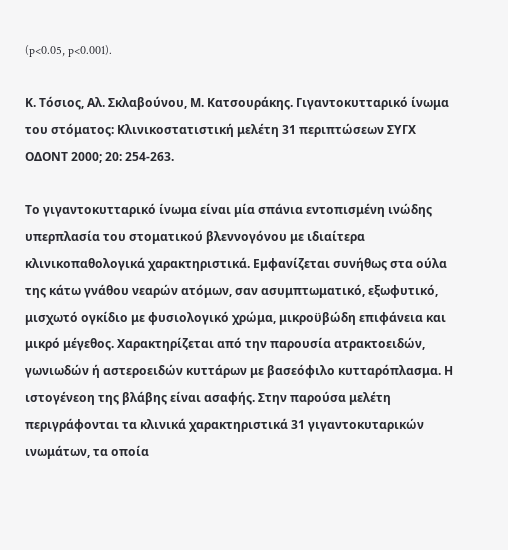(p<0.05, p<0.001).

Κ. Τόσιος, Αλ. Σκλαβούνου, Μ. Κατσουράκης. Γιγαντοκυτταρικό ίνωμα του στόματος: Κλινικοστατιστική μελέτη 31 περιπτώσεων ΣΥΓΧ ΟΔΟΝΤ 2000; 20: 254-263.

Το γιγαντοκυτταρικό ίνωμα είναι μία σπάνια εντοπισμένη ινώδης υπερπλασία του στοματικού βλεννογόνου με ιδιαίτερα κλινικοπαθολογικά χαρακτηριστικά. Εμφανίζεται συνήθως στα ούλα της κάτω γνάθου νεαρών ατόμων, σαν ασυμπτωματικό, εξωφυτικό, μισχωτό ογκίδιο με φυσιολογικό χρώμα, μικροϋβώδη επιφάνεια και μικρό μέγεθος. Χαρακτηρίζεται από την παρουσία ατρακτοειδών, γωνιωδών ή αστεροειδών κυττάρων με βασεόφιλο κυτταρόπλασμα. Η ιστογένεοη της βλάβης είναι ασαφής. Στην παρούσα μελέτη περιγράφονται τα κλινικά χαρακτηριστικά 31 γιγαντοκυταρικών ινωμάτων, τα οποία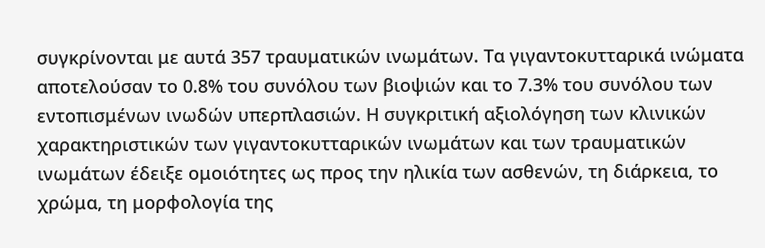συγκρίνονται με αυτά 357 τραυματικών ινωμάτων. Τα γιγαντοκυτταρικά ινώματα αποτελούσαν το 0.8% του συνόλου των βιοψιών και το 7.3% του συνόλου των εντοπισμένων ινωδών υπερπλασιών. Η συγκριτική αξιολόγηση των κλινικών χαρακτηριστικών των γιγαντοκυτταρικών ινωμάτων και των τραυματικών ινωμάτων έδειξε ομοιότητες ως προς την ηλικία των ασθενών, τη διάρκεια, το χρώμα, τη μορφολογία της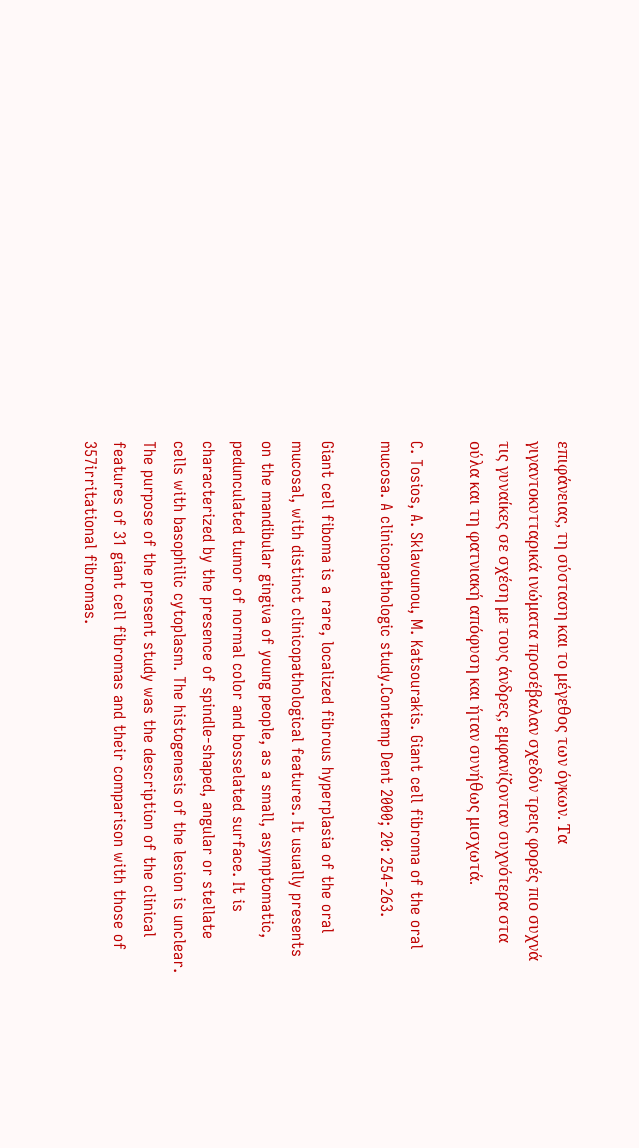επιφάνειας, τη σύσταση και το μέγεθος των όγκων. Τα γιγαντοκυτταρικά ινώματα προσέβαλαν σχεδόν τρεις φορές πιο συχνά τις γυναίκες σε σχέση με τους άνδρες, εμφανίζονταν συχνότερα στα ούλα και τη φατνιακή απόφυση και ήταν συνήθως μισχωτά.

C. Tosios, A. Sklavounou, M. Katsourakis. Giant cell fibroma of the oral mucosa. A clinicopathologic study.Contemp Dent 2000; 20: 254-263.

Giant cell fiboma is a rare, localized fibrous hyperplasia of the oral mucosal, with distinct clinicopathological features. It usually presents on the mandibular gingiva of young people, as a small, asymptomatic, pedunculated tumor of normal color and bosselated surface. It is characterized by the presence of spindle-shaped, angular or stellate cells with basophilic cytoplasm. The histogenesis of the lesion is unclear. The purpose of the present study was the description of the clinical features of 31 giant cell fibromas and their comparison with those of 357irritational fibromas.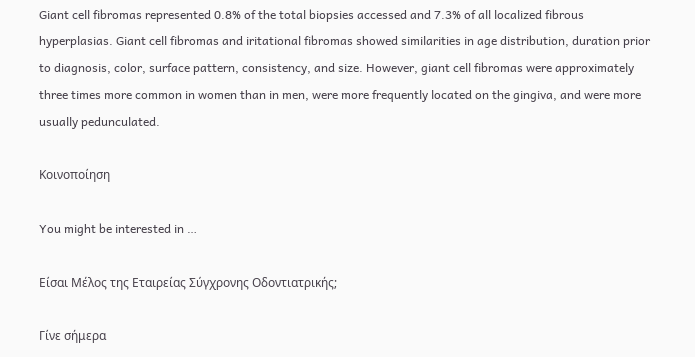Giant cell fibromas represented 0.8% of the total biopsies accessed and 7.3% of all localized fibrous hyperplasias. Giant cell fibromas and iritational fibromas showed similarities in age distribution, duration prior to diagnosis, color, surface pattern, consistency, and size. However, giant cell fibromas were approximately three times more common in women than in men, were more frequently located on the gingiva, and were more usually pedunculated.

Κοινοποίηση

You might be interested in …

Είσαι Μέλος της Εταιρείας Σύγχρονης Οδοντιατρικής;

Γίνε σήμερα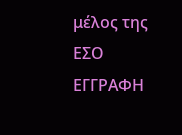μέλος της ΕΣΟ
ΕΓΓΡΑΦΗ